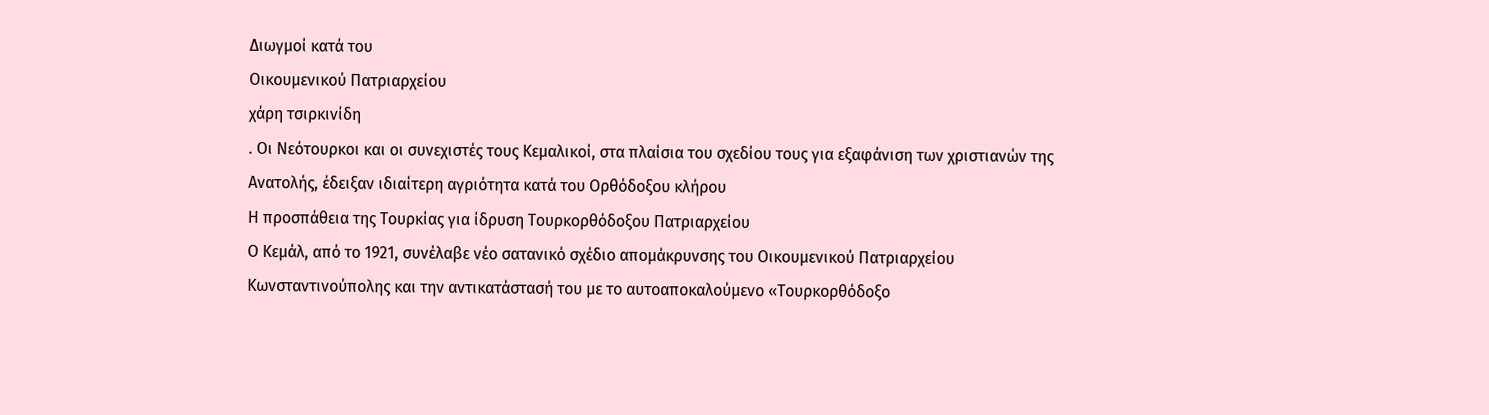Διωγμοί κατά του
Οικουμενικού Πατριαρχείου
χάρη τσιρκινίδη
. Οι Νεότουρκοι και οι συνεχιστές τους Κεμαλικοί, στα πλαίσια του σχεδίου τους για εξαφάνιση των χριστιανών της Ανατολής, έδειξαν ιδιαίτερη αγριότητα κατά του Ορθόδοξου κλήρου
Η προσπάθεια της Τουρκίας για ίδρυση Τουρκορθόδοξου Πατριαρχείου
Ο Κεμάλ, από το 1921, συνέλαβε νέο σατανικό σχέδιο απομάκρυνσης του Οικουμενικού Πατριαρχείου Κωνσταντινούπολης και την αντικατάστασή του με το αυτοαποκαλούμενο «Τουρκορθόδοξο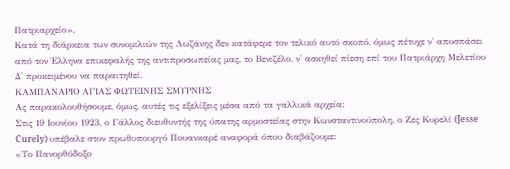Πατριαρχείο».
Κατά τη διάρκεια των συνομιλιών της Λωζάνης δεν κατάφερε τον τελικό αυτό σκοπό, όμως πέτυχε ν' αποσπάσει από τον Έλληνα επικεφαλής της αντιπροσωπείας μας, το Βενιζέλο, ν' ασκηθεί πίεση επί του Πατριάρχη Μελετίου Δ' προκειμένου να παραιτηθεί.
ΚΑΜΠΑΝΑΡΙΟ ΑΓΙΑΣ ΦΩΤΕΙΝΗΣ ΣΜΥΡΝΗΣ
Ας παρακολουθήσουμε, όμως, αυτές τις εξελίξεις μέσα από τα γαλλικά αρχεία:
Στις 19 Ιουνίου 1923, ο Γάλλος διευθυντής της ύπατης αρμοστείας στην Κωνσταντινούπολη, ο Ζες Κυρελί (Jesse Curely) υπέβαλε στον πρωθυπουργό Πουανκαρέ αναφορά όπου διαβάζουμε:
«Το Πανορθόδοξο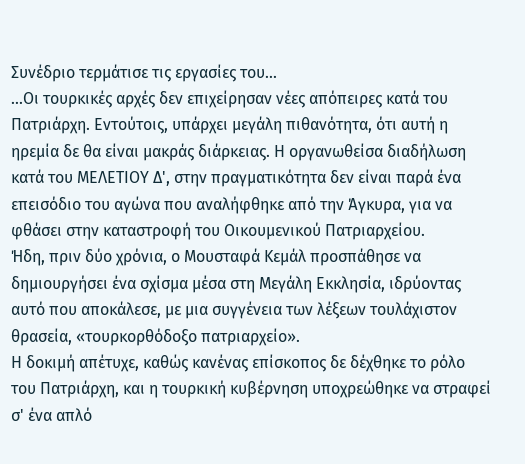Συνέδριο τερμάτισε τις εργασίες του...
...Οι τουρκικές αρχές δεν επιχείρησαν νέες απόπειρες κατά του Πατριάρχη. Εντούτοις, υπάρχει μεγάλη πιθανότητα, ότι αυτή η ηρεμία δε θα είναι μακράς διάρκειας. Η οργανωθείσα διαδήλωση κατά του ΜΕΛΕΤΙΟΥ Δ', στην πραγματικότητα δεν είναι παρά ένα επεισόδιο του αγώνα που αναλήφθηκε από την Άγκυρα, για να φθάσει στην καταστροφή του Οικουμενικού Πατριαρχείου.
Ήδη, πριν δύο χρόνια, ο Μουσταφά Κεμάλ προσπάθησε να δημιουργήσει ένα σχίσμα μέσα στη Μεγάλη Εκκλησία, ιδρύοντας αυτό που αποκάλεσε, με μια συγγένεια των λέξεων τουλάχιστον θρασεία, «τουρκορθόδοξο πατριαρχείο».
Η δοκιμή απέτυχε, καθώς κανένας επίσκοπος δε δέχθηκε το ρόλο του Πατριάρχη, και η τουρκική κυβέρνηση υποχρεώθηκε να στραφεί σ' ένα απλό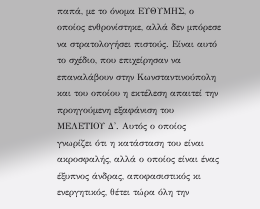παπά, με το όνομα ΕΥΘΥΜΗΣ, ο οποίος ενθρονίστηκε, αλλά δεν μπόρεσε να στρατολογήσει πιστούς. Είναι αυτό το σχέδιο, που επιχείρησαν να επαναλάβουν στην Κωνσταντινούπολη και του οποίου η εκτέλεση απαιτεί την προηγούμενη εξαφάνιση του ΜΕΛΕΤΙΟΥ Δ'. Αυτός ο οποίος γνωρίζει ότι η κατάσταση του είναι ακροσφαλής, αλλά ο οποίος είναι ένας έξυπνος άνδρας, αποφασιστικός κι ενεργητικός, θέτει τώρα όλη την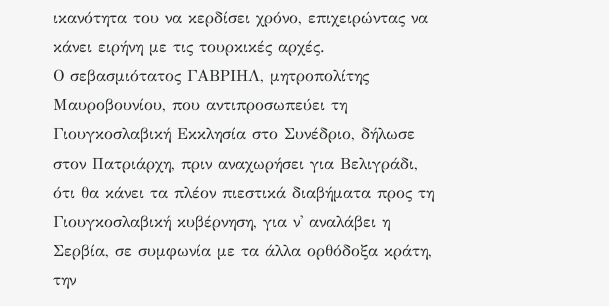ικανότητα του να κερδίσει χρόνο, επιχειρώντας να κάνει ειρήνη με τις τουρκικές αρχές.
Ο σεβασμιότατος ΓΑΒΡΙΗΛ, μητροπολίτης Μαυροβουνίου, που αντιπροσωπεύει τη Γιουγκοσλαβική Εκκλησία στο Συνέδριο, δήλωσε στον Πατριάρχη, πριν αναχωρήσει για Βελιγράδι, ότι θα κάνει τα πλέον πιεστικά διαβήματα προς τη Γιουγκοσλαβική κυβέρνηση, για ν' αναλάβει η Σερβία, σε συμφωνία με τα άλλα ορθόδοξα κράτη, την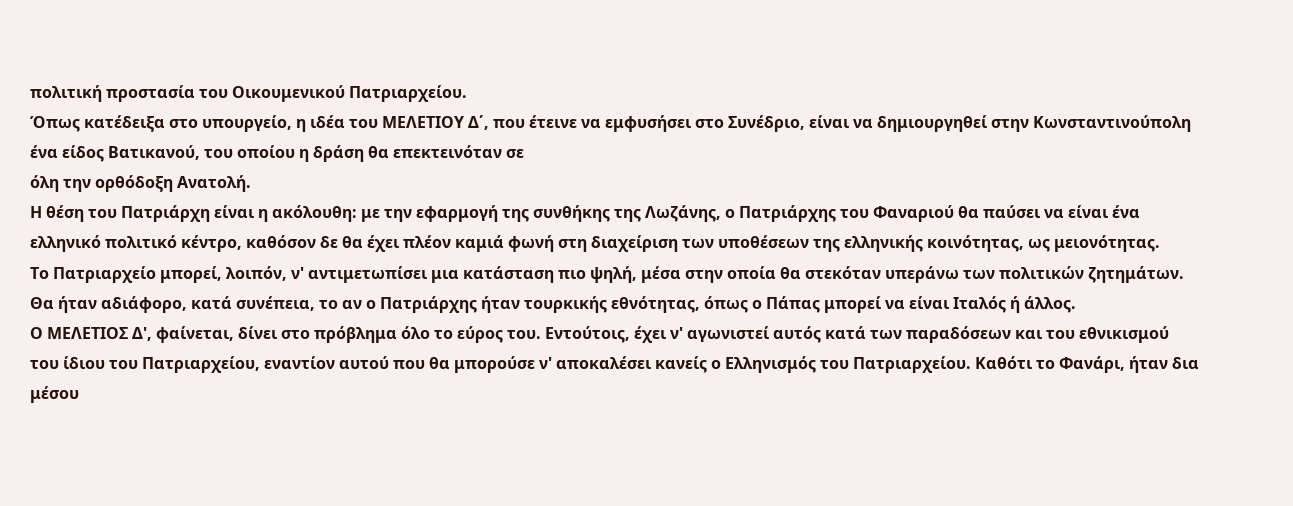πολιτική προστασία του Οικουμενικού Πατριαρχείου.
Όπως κατέδειξα στο υπουργείο, η ιδέα του ΜΕΛΕΤΙΟΥ Δ΄, που έτεινε να εμφυσήσει στο Συνέδριο, είναι να δημιουργηθεί στην Κωνσταντινούπολη ένα είδος Βατικανού, του οποίου η δράση θα επεκτεινόταν σε
όλη την ορθόδοξη Ανατολή.
Η θέση του Πατριάρχη είναι η ακόλουθη: με την εφαρμογή της συνθήκης της Λωζάνης, ο Πατριάρχης του Φαναριού θα παύσει να είναι ένα ελληνικό πολιτικό κέντρο, καθόσον δε θα έχει πλέον καμιά φωνή στη διαχείριση των υποθέσεων της ελληνικής κοινότητας, ως μειονότητας.
Το Πατριαρχείο μπορεί, λοιπόν, ν' αντιμετωπίσει μια κατάσταση πιο ψηλή, μέσα στην οποία θα στεκόταν υπεράνω των πολιτικών ζητημάτων. Θα ήταν αδιάφορο, κατά συνέπεια, το αν ο Πατριάρχης ήταν τουρκικής εθνότητας, όπως ο Πάπας μπορεί να είναι Ιταλός ή άλλος.
Ο ΜΕΛΕΤΙΟΣ Δ', φαίνεται, δίνει στο πρόβλημα όλο το εύρος του. Εντούτοις, έχει ν' αγωνιστεί αυτός κατά των παραδόσεων και του εθνικισμού του ίδιου του Πατριαρχείου, εναντίον αυτού που θα μπορούσε ν' αποκαλέσει κανείς ο Ελληνισμός του Πατριαρχείου. Καθότι το Φανάρι, ήταν δια μέσου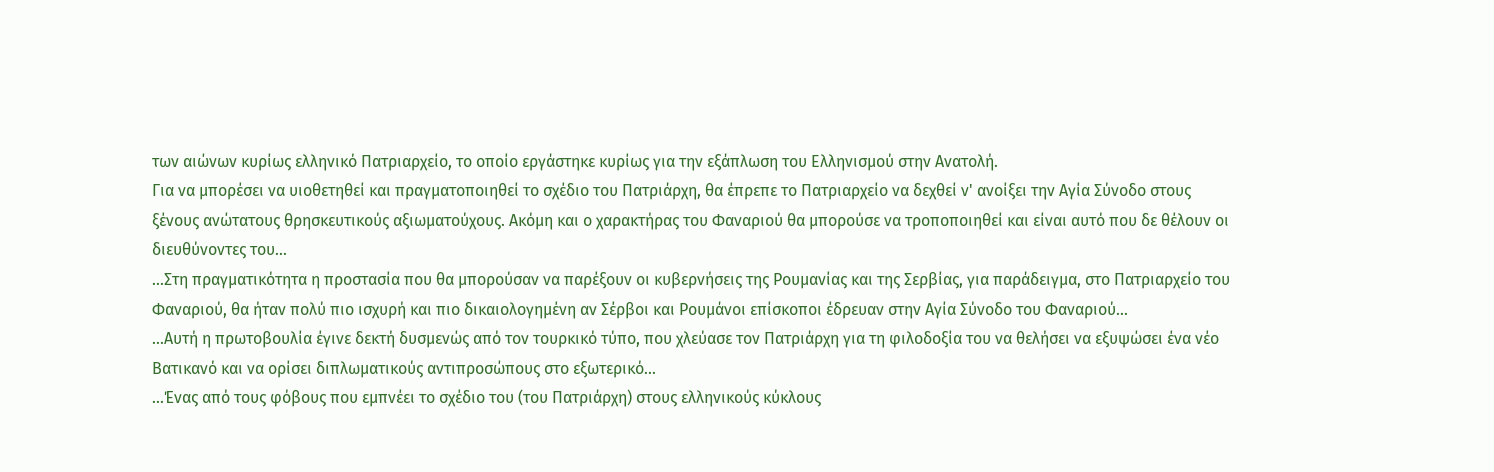των αιώνων κυρίως ελληνικό Πατριαρχείο, το οποίο εργάστηκε κυρίως για την εξάπλωση του Ελληνισμού στην Ανατολή.
Για να μπορέσει να υιοθετηθεί και πραγματοποιηθεί το σχέδιο του Πατριάρχη, θα έπρεπε το Πατριαρχείο να δεχθεί ν' ανοίξει την Αγία Σύνοδο στους ξένους ανώτατους θρησκευτικούς αξιωματούχους. Ακόμη και ο χαρακτήρας του Φαναριού θα μπορούσε να τροποποιηθεί και είναι αυτό που δε θέλουν οι διευθύνοντες του...
...Στη πραγματικότητα η προστασία που θα μπορούσαν να παρέξουν οι κυβερνήσεις της Ρουμανίας και της Σερβίας, για παράδειγμα, στο Πατριαρχείο του Φαναριού, θα ήταν πολύ πιο ισχυρή και πιο δικαιολογημένη αν Σέρβοι και Ρουμάνοι επίσκοποι έδρευαν στην Αγία Σύνοδο του Φαναριού...
...Αυτή η πρωτοβουλία έγινε δεκτή δυσμενώς από τον τουρκικό τύπο, που χλεύασε τον Πατριάρχη για τη φιλοδοξία του να θελήσει να εξυψώσει ένα νέο Βατικανό και να ορίσει διπλωματικούς αντιπροσώπους στο εξωτερικό...
...Ένας από τους φόβους που εμπνέει το σχέδιο του (του Πατριάρχη) στους ελληνικούς κύκλους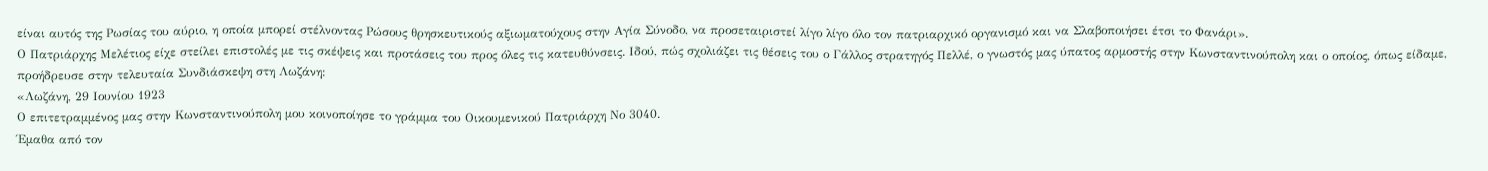είναι αυτός της Ρωσίας του αύριο, η οποία μπορεί στέλνοντας Ρώσους θρησκευτικούς αξιωματούχους στην Αγία Σύνοδο, να προσεταιριστεί λίγο λίγο όλο τον πατριαρχικό οργανισμό και να Σλαβοποιήσει έτσι το Φανάρι».
Ο Πατριάρχης Μελέτιος είχε στείλει επιστολές με τις σκέψεις και προτάσεις του προς όλες τις κατευθύνσεις. Ιδού, πώς σχολιάζει τις θέσεις του ο Γάλλος στρατηγός Πελλέ, ο γνωστός μας ύπατος αρμοστής στην Κωνσταντινούπολη και ο οποίος, όπως είδαμε, προήδρευσε στην τελευταία Συνδιάσκεψη στη Λωζάνη:
«Λωζάνη, 29 Ιουνίου 1923
Ο επιτετραμμένος μας στην Κωνσταντινούπολη μου κοινοποίησε το γράμμα του Οικουμενικού Πατριάρχη Νο 3040.
Έμαθα από τον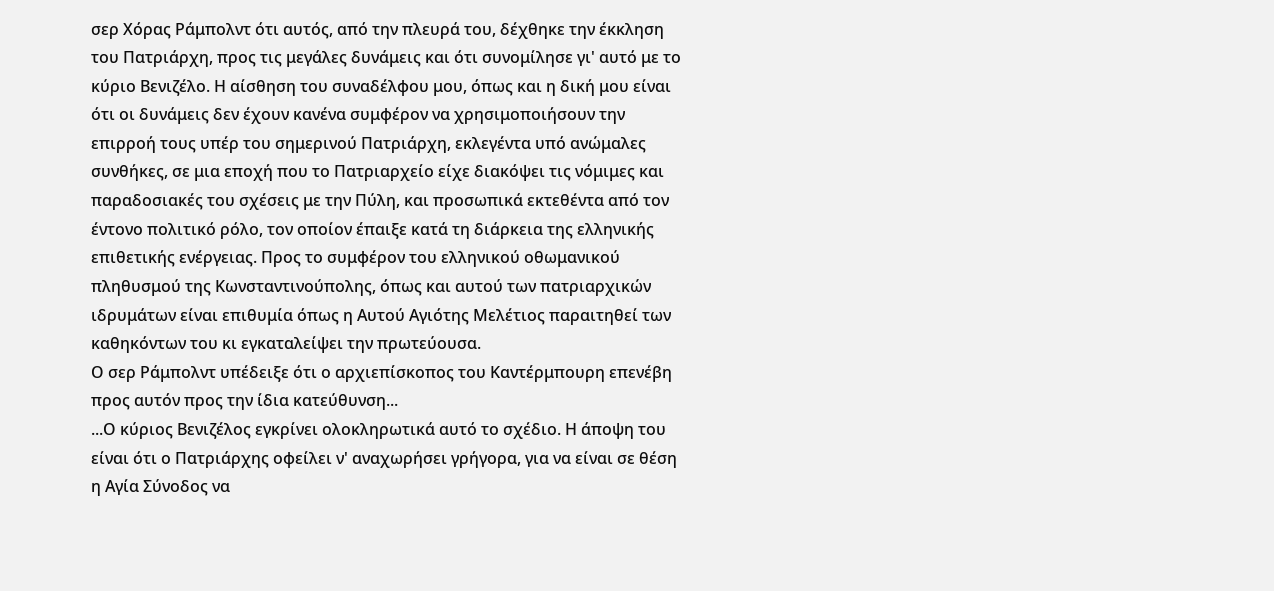σερ Χόρας Ράμπολντ ότι αυτός, από την πλευρά του, δέχθηκε την έκκληση του Πατριάρχη, προς τις μεγάλες δυνάμεις και ότι συνομίλησε γι' αυτό με το κύριο Βενιζέλο. Η αίσθηση του συναδέλφου μου, όπως και η δική μου είναι ότι οι δυνάμεις δεν έχουν κανένα συμφέρον να χρησιμοποιήσουν την επιρροή τους υπέρ του σημερινού Πατριάρχη, εκλεγέντα υπό ανώμαλες συνθήκες, σε μια εποχή που το Πατριαρχείο είχε διακόψει τις νόμιμες και παραδοσιακές του σχέσεις με την Πύλη, και προσωπικά εκτεθέντα από τον έντονο πολιτικό ρόλο, τον οποίον έπαιξε κατά τη διάρκεια της ελληνικής επιθετικής ενέργειας. Προς το συμφέρον του ελληνικού οθωμανικού πληθυσμού της Κωνσταντινούπολης, όπως και αυτού των πατριαρχικών ιδρυμάτων είναι επιθυμία όπως η Αυτού Αγιότης Μελέτιος παραιτηθεί των καθηκόντων του κι εγκαταλείψει την πρωτεύουσα.
Ο σερ Ράμπολντ υπέδειξε ότι ο αρχιεπίσκοπος του Καντέρμπουρη επενέβη προς αυτόν προς την ίδια κατεύθυνση...
...Ο κύριος Βενιζέλος εγκρίνει ολοκληρωτικά αυτό το σχέδιο. Η άποψη του είναι ότι ο Πατριάρχης οφείλει ν' αναχωρήσει γρήγορα, για να είναι σε θέση η Αγία Σύνοδος να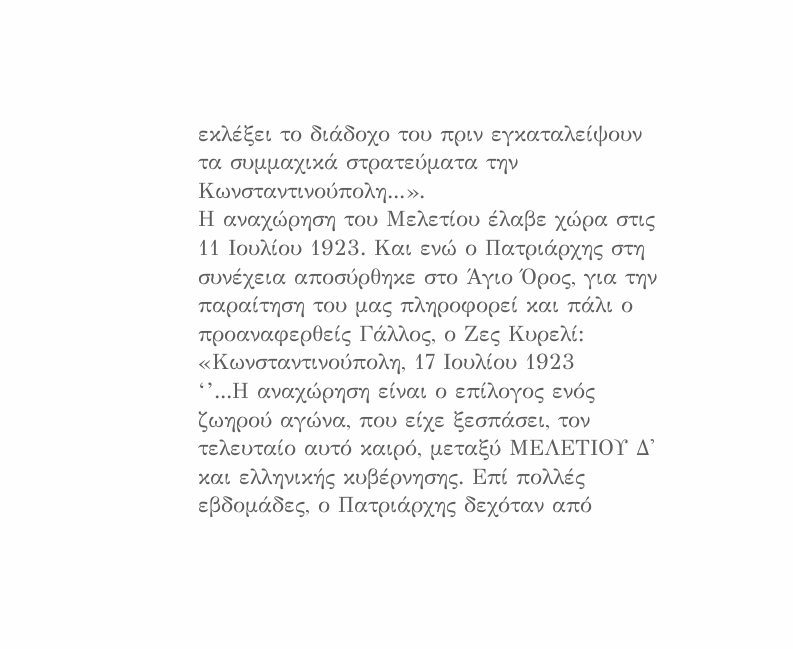εκλέξει το διάδοχο του πριν εγκαταλείψουν τα συμμαχικά στρατεύματα την Κωνσταντινούπολη...».
Η αναχώρηση του Μελετίου έλαβε χώρα στις 11 Ιουλίου 1923. Και ενώ ο Πατριάρχης στη συνέχεια αποσύρθηκε στο Άγιο Όρος, για την παραίτηση του μας πληροφορεί και πάλι ο προαναφερθείς Γάλλος, ο Ζες Κυρελί:
«Κωνσταντινούπολη, 17 Ιουλίου 1923
‘’...Η αναχώρηση είναι ο επίλογος ενός ζωηρού αγώνα, που είχε ξεσπάσει, τον τελευταίο αυτό καιρό, μεταξύ ΜΕΛΕΤΙΟΥ Δ' και ελληνικής κυβέρνησης. Επί πολλές εβδομάδες, ο Πατριάρχης δεχόταν από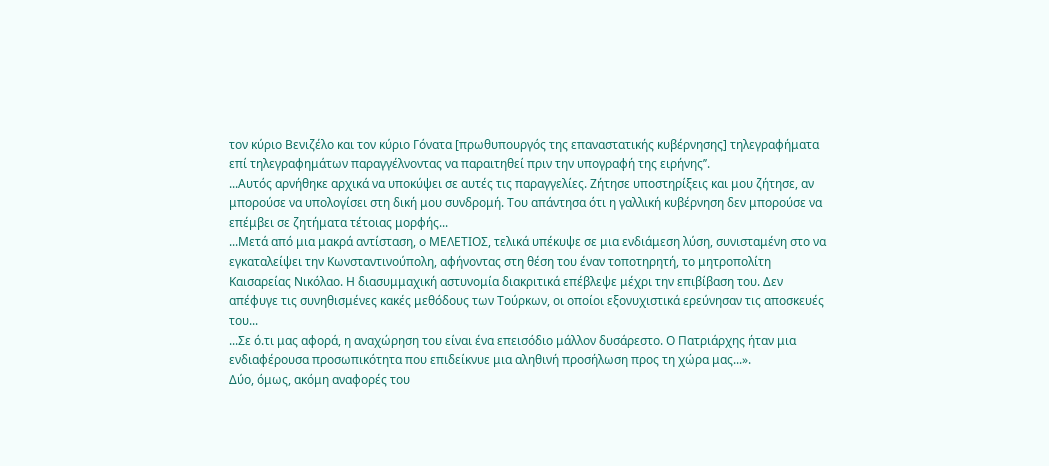τον κύριο Βενιζέλο και τον κύριο Γόνατα [πρωθυπουργός της επαναστατικής κυβέρνησης] τηλεγραφήματα επί τηλεγραφημάτων παραγγέλνοντας να παραιτηθεί πριν την υπογραφή της ειρήνης’’.
...Αυτός αρνήθηκε αρχικά να υποκύψει σε αυτές τις παραγγελίες. Ζήτησε υποστηρίξεις και μου ζήτησε, αν μπορούσε να υπολογίσει στη δική μου συνδρομή. Του απάντησα ότι η γαλλική κυβέρνηση δεν μπορούσε να επέμβει σε ζητήματα τέτοιας μορφής...
...Μετά από μια μακρά αντίσταση, ο ΜΕΛΕΤΙΟΣ, τελικά υπέκυψε σε μια ενδιάμεση λύση, συνισταμένη στο να εγκαταλείψει την Κωνσταντινούπολη, αφήνοντας στη θέση του έναν τοποτηρητή, το μητροπολίτη Καισαρείας Νικόλαο. Η διασυμμαχική αστυνομία διακριτικά επέβλεψε μέχρι την επιβίβαση του. Δεν απέφυγε τις συνηθισμένες κακές μεθόδους των Τούρκων, οι οποίοι εξονυχιστικά ερεύνησαν τις αποσκευές του...
...Σε ό.τι μας αφορά, η αναχώρηση του είναι ένα επεισόδιο μάλλον δυσάρεστο. Ο Πατριάρχης ήταν μια ενδιαφέρουσα προσωπικότητα που επιδείκνυε μια αληθινή προσήλωση προς τη χώρα μας...».
Δύο, όμως, ακόμη αναφορές του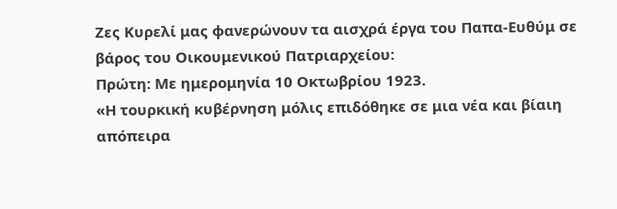Ζες Κυρελί μας φανερώνουν τα αισχρά έργα του Παπα-Ευθύμ σε βάρος του Οικουμενικού Πατριαρχείου:
Πρώτη: Με ημερομηνία 10 Οκτωβρίου 1923.
«Η τουρκική κυβέρνηση μόλις επιδόθηκε σε μια νέα και βίαιη απόπειρα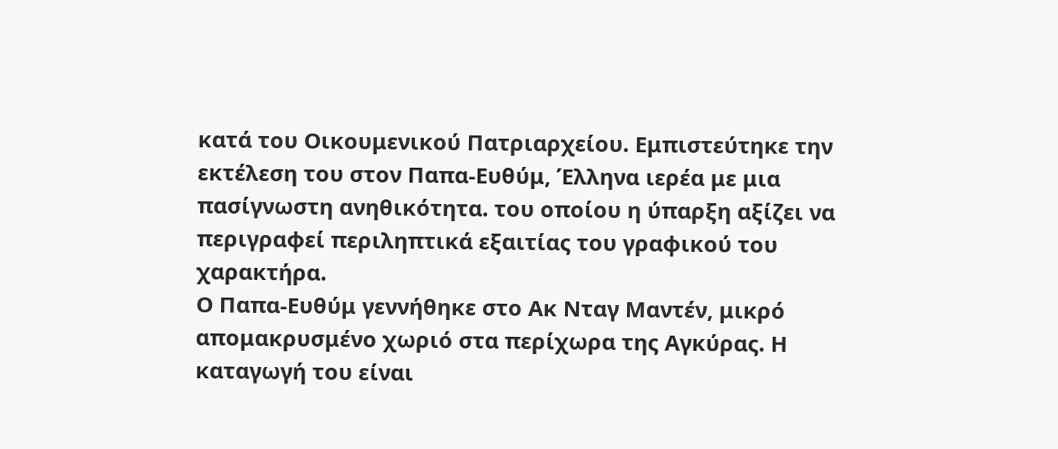κατά του Οικουμενικού Πατριαρχείου. Εμπιστεύτηκε την εκτέλεση του στον Παπα-Ευθύμ, Έλληνα ιερέα με μια πασίγνωστη ανηθικότητα. του οποίου η ύπαρξη αξίζει να περιγραφεί περιληπτικά εξαιτίας του γραφικού του χαρακτήρα.
Ο Παπα-Ευθύμ γεννήθηκε στο Ακ Νταγ Μαντέν, μικρό απομακρυσμένο χωριό στα περίχωρα της Αγκύρας. Η καταγωγή του είναι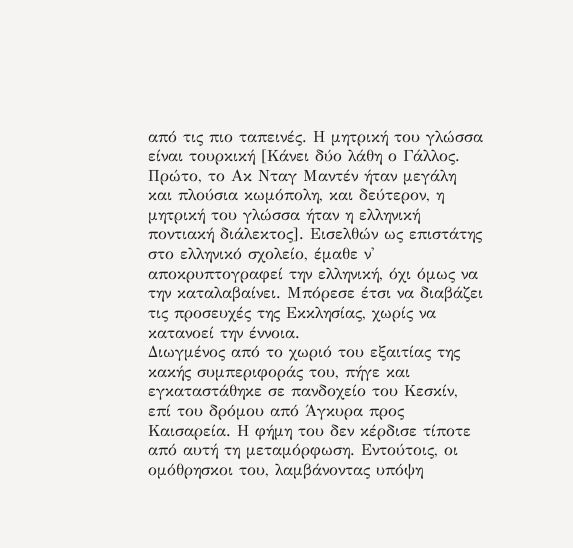από τις πιο ταπεινές. Η μητρική του γλώσσα είναι τουρκική [Κάνει δύο λάθη ο Γάλλος. Πρώτο, το Ακ Νταγ Μαντέν ήταν μεγάλη και πλούσια κωμόπολη, και δεύτερον, η μητρική του γλώσσα ήταν η ελληνική ποντιακή διάλεκτος]. Εισελθών ως επιστάτης στο ελληνικό σχολείο, έμαθε ν' αποκρυπτογραφεί την ελληνική, όχι όμως να την καταλαβαίνει. Μπόρεσε έτσι να διαβάζει τις προσευχές της Εκκλησίας, χωρίς να κατανοεί την έννοια.
Διωγμένος από το χωριό του εξαιτίας της κακής συμπεριφοράς του, πήγε και εγκαταστάθηκε σε πανδοχείο του Κεσκίν, επί του δρόμου από Άγκυρα προς Καισαρεία. Η φήμη του δεν κέρδισε τίποτε από αυτή τη μεταμόρφωση. Εντούτοις, οι ομόθρησκοι του, λαμβάνοντας υπόψη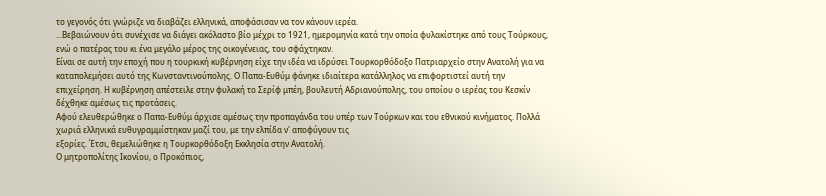το γεγονός ότι γνώριζε να διαβάζει ελληνικά, αποφάσισαν να τον κάνουν ιερέα.
...Βεβαιώνουν ότι συνέχισε να διάγει ακόλαστο βίο μέχρι το 1921, ημερομηνία κατά την οποία φυλακίστηκε από τους Τούρκους, ενώ ο πατέρας του κι ένα μεγάλο μέρος της οικογένειας, του σφάχτηκαν.
Είναι σε αυτή την εποχή που η τουρκική κυβέρνηση είχε την ιδέα να ιδρύσει Τουρκορθόδοξο Πατριαρχείο στην Ανατολή για να καταπολεμήσει αυτό της Κωνσταντινούπολης. Ο Παπα-Ευθύμ φάνηκε ιδιαίτερα κατάλληλος να επιφορτιστεί αυτή την επιχείρηση. Η κυβέρνηση απέστειλε στην φυλακή το Σερίφ μπέη, βουλευτή Αδριανούπολης, του οποίου ο ιερέας του Κεσκίν δέχθηκε αμέσως τις προτάσεις.
Αφού ελευθερώθηκε ο Παπα-Ευθύμ άρχισε αμέσως την προπαγάνδα του υπέρ των Τούρκων και του εθνικού κινήματος. Πολλά χωριά ελληνικά ευθυγραμμίστηκαν μαζί του, με την ελπίδα ν' αποφύγουν τις
εξορίες. Έτσι, θεμελιώθηκε η Τουρκορθόδοξη Εκκλησία στην Ανατολή.
Ο μητροπολίτης Ικονίου, ο Προκόπιος,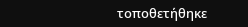τοποθετήθηκε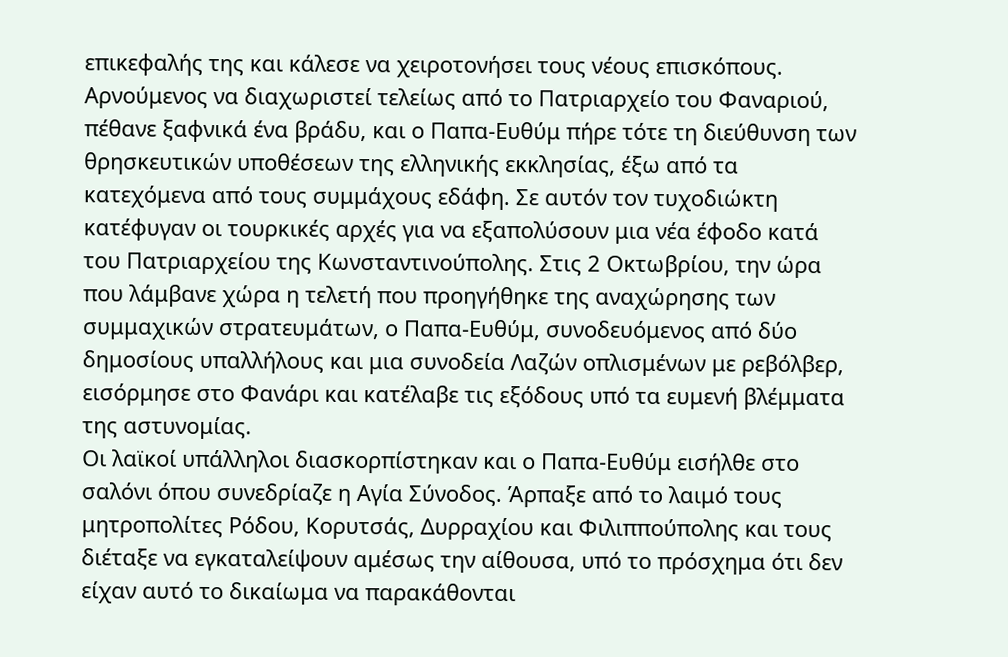επικεφαλής της και κάλεσε να χειροτονήσει τους νέους επισκόπους. Αρνούμενος να διαχωριστεί τελείως από το Πατριαρχείο του Φαναριού, πέθανε ξαφνικά ένα βράδυ, και ο Παπα-Ευθύμ πήρε τότε τη διεύθυνση των θρησκευτικών υποθέσεων της ελληνικής εκκλησίας, έξω από τα κατεχόμενα από τους συμμάχους εδάφη. Σε αυτόν τον τυχοδιώκτη κατέφυγαν οι τουρκικές αρχές για να εξαπολύσουν μια νέα έφοδο κατά του Πατριαρχείου της Κωνσταντινούπολης. Στις 2 Οκτωβρίου, την ώρα που λάμβανε χώρα η τελετή που προηγήθηκε της αναχώρησης των συμμαχικών στρατευμάτων, ο Παπα-Ευθύμ, συνοδευόμενος από δύο δημοσίους υπαλλήλους και μια συνοδεία Λαζών οπλισμένων με ρεβόλβερ, εισόρμησε στο Φανάρι και κατέλαβε τις εξόδους υπό τα ευμενή βλέμματα της αστυνομίας.
Οι λαϊκοί υπάλληλοι διασκορπίστηκαν και ο Παπα-Ευθύμ εισήλθε στο σαλόνι όπου συνεδρίαζε η Αγία Σύνοδος. Άρπαξε από το λαιμό τους μητροπολίτες Ρόδου, Κορυτσάς, Δυρραχίου και Φιλιππούπολης και τους διέταξε να εγκαταλείψουν αμέσως την αίθουσα, υπό το πρόσχημα ότι δεν είχαν αυτό το δικαίωμα να παρακάθονται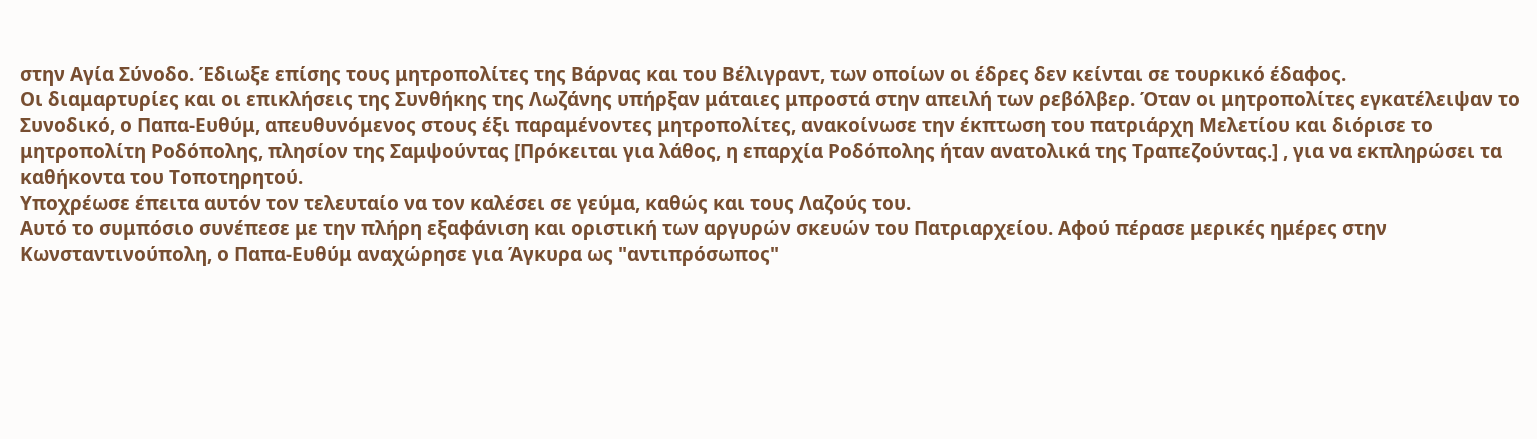στην Αγία Σύνοδο. Έδιωξε επίσης τους μητροπολίτες της Βάρνας και του Βέλιγραντ, των οποίων οι έδρες δεν κείνται σε τουρκικό έδαφος.
Οι διαμαρτυρίες και οι επικλήσεις της Συνθήκης της Λωζάνης υπήρξαν μάταιες μπροστά στην απειλή των ρεβόλβερ. Όταν οι μητροπολίτες εγκατέλειψαν το Συνοδικό, ο Παπα-Ευθύμ, απευθυνόμενος στους έξι παραμένοντες μητροπολίτες, ανακοίνωσε την έκπτωση του πατριάρχη Μελετίου και διόρισε το μητροπολίτη Ροδόπολης, πλησίον της Σαμψούντας [Πρόκειται για λάθος, η επαρχία Ροδόπολης ήταν ανατολικά της Τραπεζούντας.] , για να εκπληρώσει τα καθήκοντα του Τοποτηρητού.
Υποχρέωσε έπειτα αυτόν τον τελευταίο να τον καλέσει σε γεύμα, καθώς και τους Λαζούς του.
Αυτό το συμπόσιο συνέπεσε με την πλήρη εξαφάνιση και οριστική των αργυρών σκευών του Πατριαρχείου. Αφού πέρασε μερικές ημέρες στην Κωνσταντινούπολη, ο Παπα-Ευθύμ αναχώρησε για Άγκυρα ως "αντιπρόσωπος"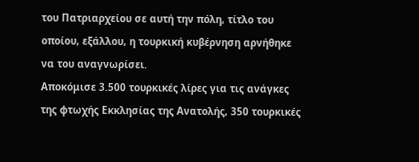του Πατριαρχείου σε αυτή την πόλη, τίτλο του οποίου, εξάλλου, η τουρκική κυβέρνηση αρνήθηκε να του αναγνωρίσει.
Αποκόμισε 3.500 τουρκικές λίρες για τις ανάγκες της φτωχής Εκκλησίας της Ανατολής, 350 τουρκικές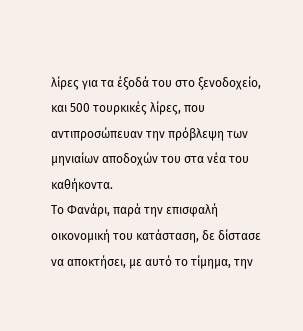λίρες για τα έξοδά του στο ξενοδοχείο, και 500 τουρκικές λίρες, που αντιπροσώπευαν την πρόβλεψη των μηνιαίων αποδοχών του στα νέα του καθήκοντα.
Το Φανάρι, παρά την επισφαλή οικονομική του κατάσταση, δε δίστασε να αποκτήσει, με αυτό το τίμημα, την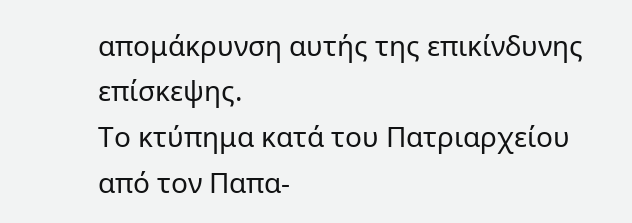απομάκρυνση αυτής της επικίνδυνης επίσκεψης.
Το κτύπημα κατά του Πατριαρχείου από τον Παπα-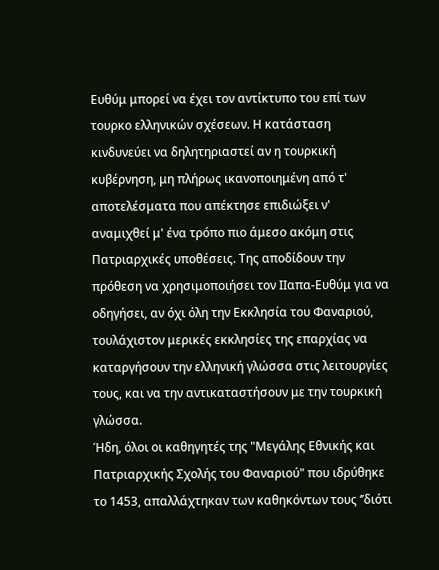Ευθύμ μπορεί να έχει τον αντίκτυπο του επί των τουρκο ελληνικών σχέσεων. Η κατάσταση κινδυνεύει να δηλητηριαστεί αν η τουρκική κυβέρνηση, μη πλήρως ικανοποιημένη από τ' αποτελέσματα που απέκτησε επιδιώξει ν' αναμιχθεί μ' ένα τρόπο πιο άμεσο ακόμη στις Πατριαρχικές υποθέσεις. Της αποδίδουν την πρόθεση να χρησιμοποιήσει τον ΙΙαπα-Ευθύμ για να οδηγήσει, αν όχι όλη την Εκκλησία του Φαναριού, τουλάχιστον μερικές εκκλησίες της επαρχίας να καταργήσουν την ελληνική γλώσσα στις λειτουργίες τους, και να την αντικαταστήσουν με την τουρκική γλώσσα.
Ήδη, όλοι οι καθηγητές της "Μεγάλης Εθνικής και Πατριαρχικής Σχολής του Φαναριού" που ιδρύθηκε το 1453, απαλλάχτηκαν των καθηκόντων τους ‘’διότι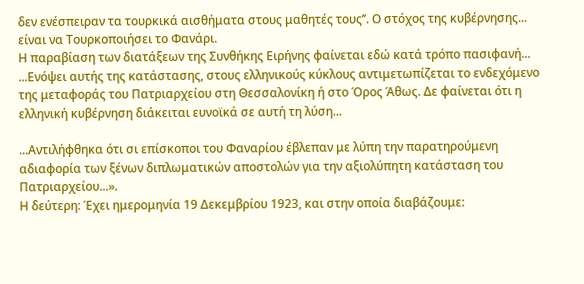δεν ενέσπειραν τα τουρκικά αισθήματα στους μαθητές τους’’. Ο στόχος της κυβέρνησης... είναι να Τουρκοποιήσει το Φανάρι.
Η παραβίαση των διατάξεων της Συνθήκης Ειρήνης φαίνεται εδώ κατά τρόπο πασιφανή...
...Ενόψει αυτής της κατάστασης, στους ελληνικούς κύκλους αντιμετωπίζεται το ενδεχόμενο της μεταφοράς του Πατριαρχείου στη Θεσσαλονίκη ή στο Όρος Άθως. Δε φαίνεται ότι η ελληνική κυβέρνηση διάκειται ευνοϊκά σε αυτή τη λύση...

...Αντιλήφθηκα ότι σι επίσκοποι του Φαναρίου έβλεπαν με λύπη την παρατηρούμενη αδιαφορία των ξένων διπλωματικών αποστολών για την αξιολύπητη κατάσταση του Πατριαρχείου...».
Η δεύτερη: Έχει ημερομηνία 19 Δεκεμβρίου 1923, και στην οποία διαβάζουμε: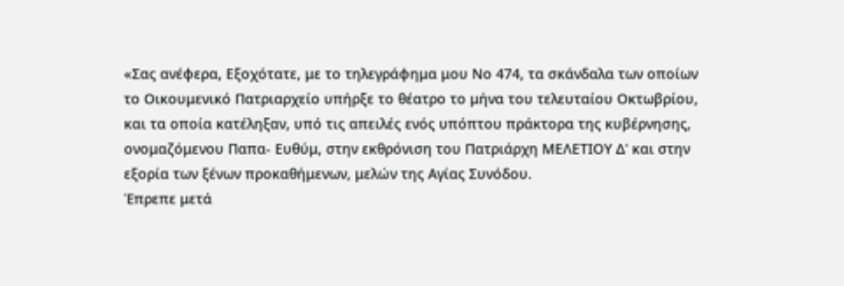«Σας ανέφερα, Εξοχότατε, με το τηλεγράφημα μου Νο 474, τα σκάνδαλα των οποίων το Οικουμενικό Πατριαρχείο υπήρξε το θέατρο το μήνα του τελευταίου Οκτωβρίου, και τα οποία κατέληξαν, υπό τις απειλές ενός υπόπτου πράκτορα της κυβέρνησης, ονομαζόμενου Παπα- Ευθύμ, στην εκθρόνιση του Πατριάρχη ΜΕΛΕΤΙΟΥ Δ' και στην εξορία των ξένων προκαθήμενων, μελών της Αγίας Συνόδου.
Έπρεπε μετά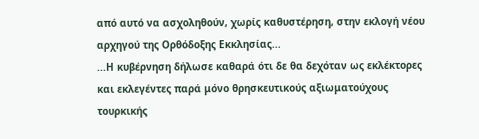από αυτό να ασχοληθούν, χωρίς καθυστέρηση, στην εκλογή νέου αρχηγού της Ορθόδοξης Εκκλησίας...
...Η κυβέρνηση δήλωσε καθαρά ότι δε θα δεχόταν ως εκλέκτορες και εκλεγέντες παρά μόνο θρησκευτικούς αξιωματούχους τουρκικής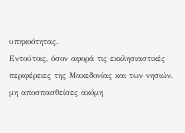υπηκοότητας.
Εντούτοις, όσον αφορά τις εκκλησιαστικές περιφέρειες της Μακεδονίας και των νησιών, μη αποσπασθείσες ακόμη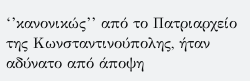‘’κανονικώς’’ από το Πατριαρχείο της Κωνσταντινούπολης, ήταν αδύνατο από άποψη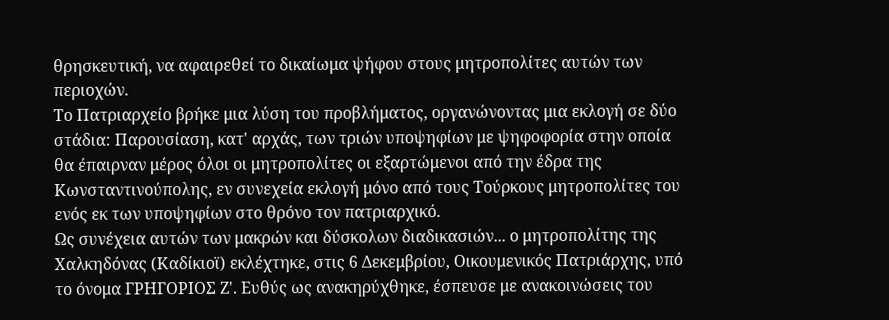θρησκευτική, να αφαιρεθεί το δικαίωμα ψήφου στους μητροπολίτες αυτών των περιοχών.
Το Πατριαρχείο βρήκε μια λύση του προβλήματος, οργανώνοντας μια εκλογή σε δύο στάδια: Παρουσίαση, κατ' αρχάς, των τριών υποψηφίων με ψηφοφορία στην οποία θα έπαιρναν μέρος όλοι οι μητροπολίτες οι εξαρτώμενοι από την έδρα της Κωνσταντινούπολης, εν συνεχεία εκλογή μόνο από τους Τούρκους μητροπολίτες του ενός εκ των υποψηφίων στο θρόνο τον πατριαρχικό.
Ως συνέχεια αυτών των μακρών και δύσκολων διαδικασιών... ο μητροπολίτης της Χαλκηδόνας (Καδίκιοϊ) εκλέχτηκε, στις 6 Δεκεμβρίου, Οικουμενικός Πατριάρχης, υπό το όνομα ΓΡΗΓΟΡΙΟΣ Ζ'. Ευθύς ως ανακηρύχθηκε, έσπευσε με ανακοινώσεις του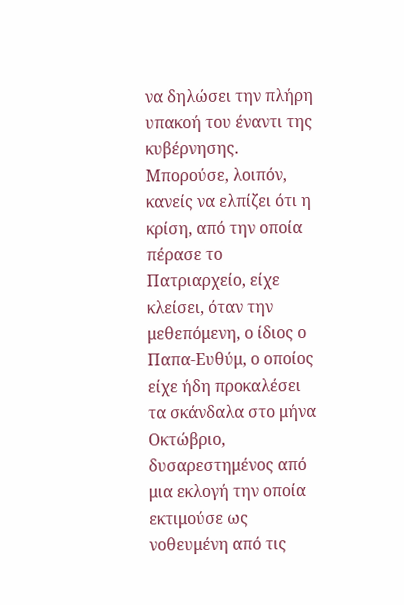να δηλώσει την πλήρη υπακοή του έναντι της κυβέρνησης.
Μπορούσε, λοιπόν, κανείς να ελπίζει ότι η κρίση, από την οποία πέρασε το Πατριαρχείο, είχε κλείσει, όταν την μεθεπόμενη, ο ίδιος ο Παπα-Ευθύμ, ο οποίος είχε ήδη προκαλέσει τα σκάνδαλα στο μήνα Οκτώβριο, δυσαρεστημένος από μια εκλογή την οποία εκτιμούσε ως νοθευμένη από τις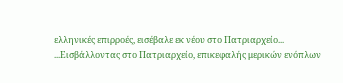ελληνικές επιρροές, εισέβαλε εκ νέου στο Πατριαρχείο...
...Εισβάλλοντας στο Πατριαρχείο, επικεφαλής μερικών ενόπλων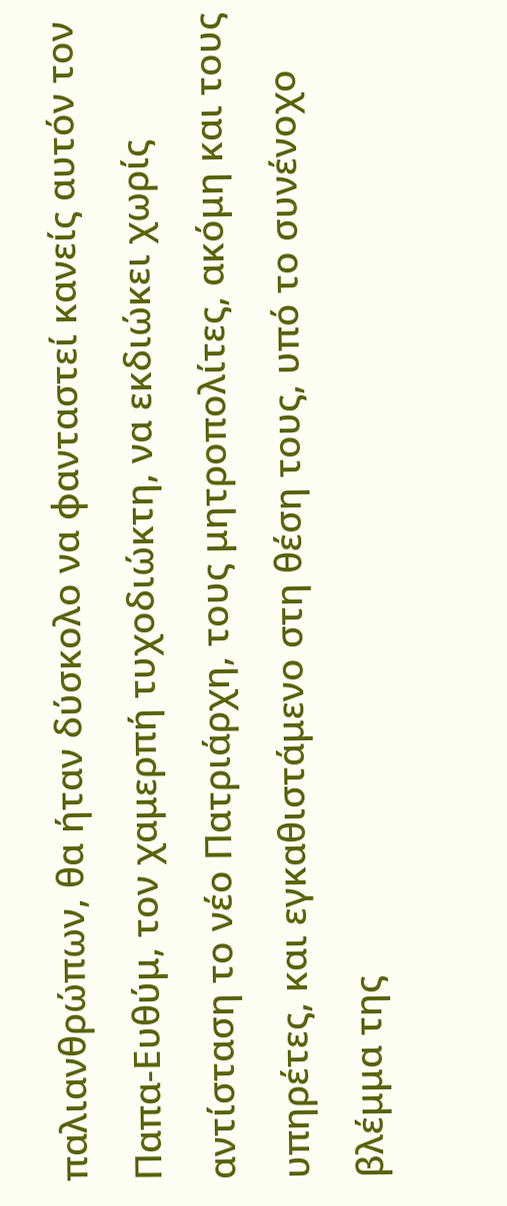παλιανθρώπων, θα ήταν δύσκολο να φανταστεί κανείς αυτόν τον Παπα-Ευθύμ, τον χαμερπή τυχοδιώκτη, να εκδιώκει χωρίς αντίσταση το νέο Πατριάρχη, τους μητροπολίτες, ακόμη και τους υπηρέτες, και εγκαθιστάμενο στη θέση τους, υπό το συνένοχο βλέμμα της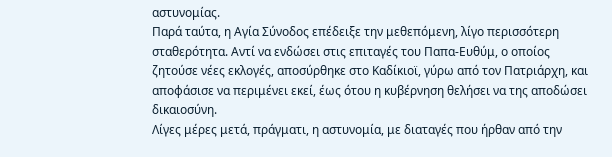αστυνομίας.
Παρά ταύτα, η Αγία Σύνοδος επέδειξε την μεθεπόμενη, λίγο περισσότερη σταθερότητα. Αντί να ενδώσει στις επιταγές του Παπα-Ευθύμ, ο οποίος ζητούσε νέες εκλογές, αποσύρθηκε στο Καδίκιοϊ, γύρω από τον Πατριάρχη, και αποφάσισε να περιμένει εκεί, έως ότου η κυβέρνηση θελήσει να της αποδώσει δικαιοσύνη.
Λίγες μέρες μετά, πράγματι, η αστυνομία, με διαταγές που ήρθαν από την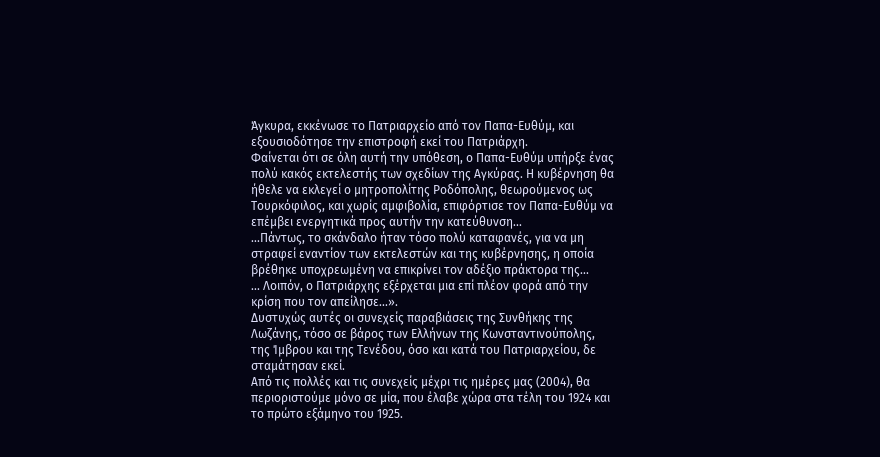Άγκυρα, εκκένωσε το Πατριαρχείο από τον Παπα-Ευθύμ, και εξουσιοδότησε την επιστροφή εκεί του Πατριάρχη.
Φαίνεται ότι σε όλη αυτή την υπόθεση, ο Παπα-Ευθύμ υπήρξε ένας πολύ κακός εκτελεστής των σχεδίων της Αγκύρας. Η κυβέρνηση θα ήθελε να εκλεγεί ο μητροπολίτης Ροδόπολης, θεωρούμενος ως Τουρκόφιλος, και χωρίς αμφιβολία, επιφόρτισε τον Παπα-Ευθύμ να επέμβει ενεργητικά προς αυτήν την κατεύθυνση...
...Πάντως, το σκάνδαλο ήταν τόσο πολύ καταφανές, για να μη στραφεί εναντίον των εκτελεστών και της κυβέρνησης, η οποία βρέθηκε υποχρεωμένη να επικρίνει τον αδέξιο πράκτορα της...
... Λοιπόν, ο Πατριάρχης εξέρχεται μια επί πλέον φορά από την κρίση που τον απείλησε...».
Δυστυχώς αυτές οι συνεχείς παραβιάσεις της Συνθήκης της Λωζάνης, τόσο σε βάρος των Ελλήνων της Κωνσταντινούπολης, της Ίμβρου και της Τενέδου, όσο και κατά του Πατριαρχείου, δε σταμάτησαν εκεί.
Από τις πολλές και τις συνεχείς μέχρι τις ημέρες μας (2004), θα περιοριστούμε μόνο σε μία, που έλαβε χώρα στα τέλη του 1924 και το πρώτο εξάμηνο του 1925.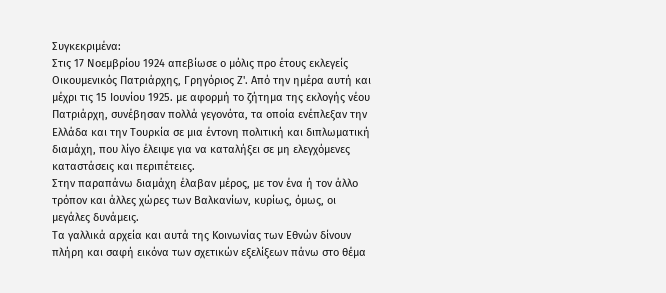Συγκεκριμένα:
Στις 17 Νοεμβρίου 1924 απεβίωσε ο μόλις προ έτους εκλεγείς Οικουμενικός Πατριάρχης, Γρηγόριος Ζ'. Από την ημέρα αυτή και μέχρι τις 15 Ιουνίου 1925. με αφορμή το ζήτημα της εκλογής νέου Πατριάρχη, συνέβησαν πολλά γεγονότα, τα οποία ενέπλεξαν την Ελλάδα και την Τουρκία σε μια έντονη πολιτική και διπλωματική διαμάχη, που λίγο έλειψε για να καταλήξει σε μη ελεγχόμενες καταστάσεις και περιπέτειες.
Στην παραπάνω διαμάχη έλαβαν μέρος, με τον ένα ή τον άλλο τρόπον και άλλες χώρες των Βαλκανίων, κυρίως, όμως, οι μεγάλες δυνάμεις.
Τα γαλλικά αρχεία και αυτά της Κοινωνίας των Εθνών δίνουν πλήρη και σαφή εικόνα των σχετικών εξελίξεων πάνω στο θέμα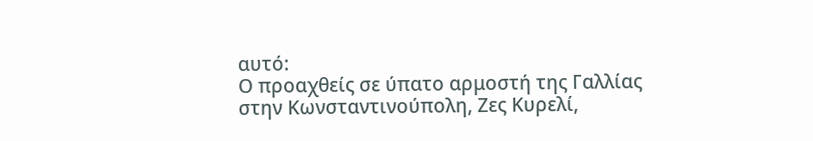αυτό:
Ο προαχθείς σε ύπατο αρμοστή της Γαλλίας στην Κωνσταντινούπολη, Ζες Κυρελί,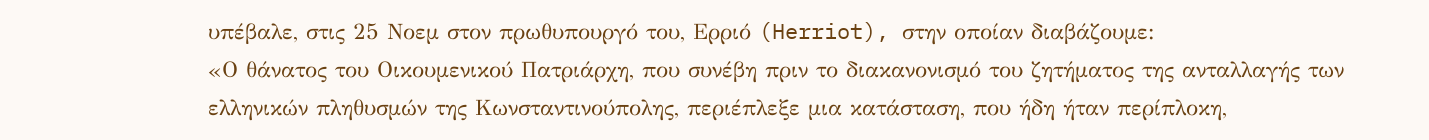υπέβαλε, στις 25 Νοεμ στον πρωθυπουργό του, Ερριό (Herriot), στην οποίαν διαβάζουμε:
«Ο θάνατος του Οικουμενικού Πατριάρχη, που συνέβη πριν το διακανονισμό του ζητήματος της ανταλλαγής των ελληνικών πληθυσμών της Κωνσταντινούπολης, περιέπλεξε μια κατάσταση, που ήδη ήταν περίπλοκη,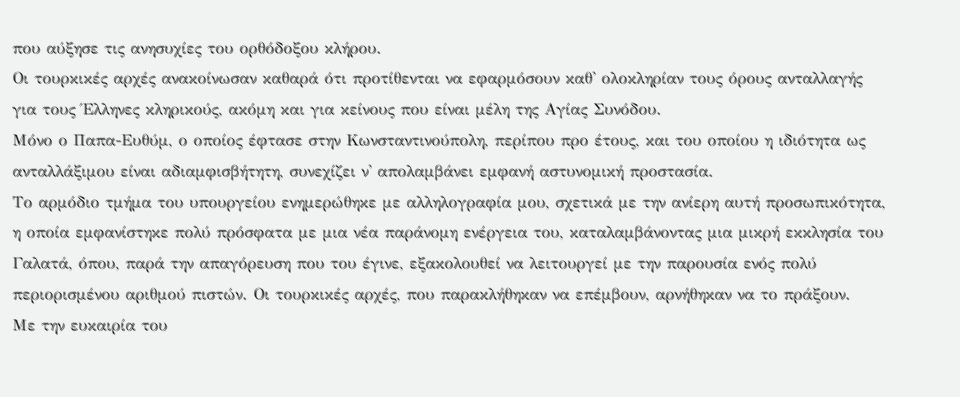που αύξησε τις ανησυχίες του ορθόδοξου κλήρου.
Οι τουρκικές αρχές ανακοίνωσαν καθαρά ότι προτίθενται να εφαρμόσουν καθ' ολοκληρίαν τους όρους ανταλλαγής για τους Έλληνες κληρικούς, ακόμη και για κείνους που είναι μέλη της Αγίας Συνόδου.
Μόνο ο Παπα-Ευθύμ, ο οποίος έφτασε στην Κωνσταντινούπολη, περίπου προ έτους, και του οποίου η ιδιότητα ως ανταλλάξιμου είναι αδιαμφισβήτητη, συνεχίζει ν' απολαμβάνει εμφανή αστυνομική προστασία.
Το αρμόδιο τμήμα του υπουργείου ενημερώθηκε με αλληλογραφία μου, σχετικά με την ανίερη αυτή προσωπικότητα, η οποία εμφανίστηκε πολύ πρόσφατα με μια νέα παράνομη ενέργεια του, καταλαμβάνοντας μια μικρή εκκλησία του Γαλατά, όπου, παρά την απαγόρευση που του έγινε, εξακολουθεί να λειτουργεί με την παρουσία ενός πολύ περιορισμένου αριθμού πιστών. Οι τουρκικές αρχές, που παρακλήθηκαν να επέμβουν, αρνήθηκαν να το πράξουν.
Με την ευκαιρία του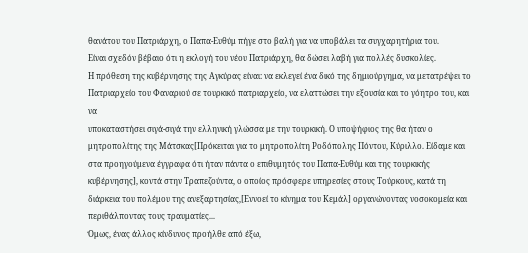θανάτου του Πατριάρχη, ο Παπα-Ευθύμ πήγε στο βαλή για να υποβάλει τα συγχαρητήρια του.
Είναι σχεδόν βέβαιο ότι η εκλογή του νέου Πατριάρχη, θα δώσει λαβή για πολλές δυσκολίες.
Η πρόθεση της κυβέρνησης της Αγκύρας είναι: να εκλεγεί ένα δικό της δημιούργημα, να μετατρέψει το Πατριαρχείο του Φαναριού σε τουρκικό πατριαρχείο, να ελαττώσει την εξουσία και το γόητρο του, και να
υποκαταστήσει σιγά-σιγά την ελληνική γλώσσα με την τουρκική. Ο υποψήφιος της θα ήταν ο μητροπολίτης της Μάτσκας[Πρόκειται για το μητροπολίτη Ροδόπολης Πόντου, Κύριλλο. Είδαμε και στα προηγούμενα έγγραφα ότι ήταν πάντα ο επιθυμητός του Παπα-Ευθύμ και της τουρκικής κυβέρνησης], κοντά στην Τραπεζούντα, ο οποίος πρόσφερε υπηρεσίες στους Τούρκους, κατά τη διάρκεια του πολέμου της ανεξαρτησίας,[Εννοεί το κίνημα του Κεμάλ] οργανώνοντας νοσοκομεία και περιθάλποντας τους τραυματίες...
Όμως, ένας άλλος κίνδυνος προήλθε από έξω,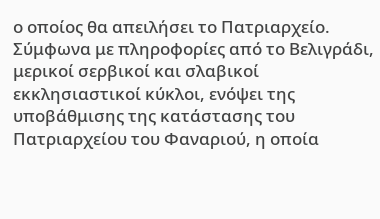ο οποίος θα απειλήσει το Πατριαρχείο. Σύμφωνα με πληροφορίες από το Βελιγράδι, μερικοί σερβικοί και σλαβικοί εκκλησιαστικοί κύκλοι, ενόψει της υποβάθμισης της κατάστασης του Πατριαρχείου του Φαναριού, η οποία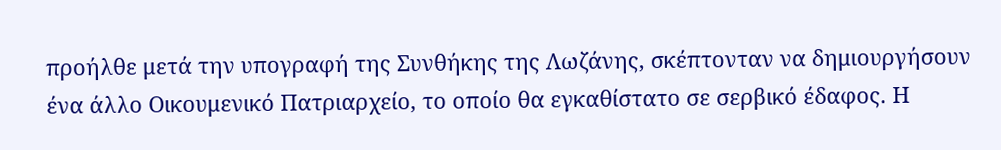προήλθε μετά την υπογραφή της Συνθήκης της Λωζάνης, σκέπτονταν να δημιουργήσουν ένα άλλο Οικουμενικό Πατριαρχείο, το οποίο θα εγκαθίστατο σε σερβικό έδαφος. Η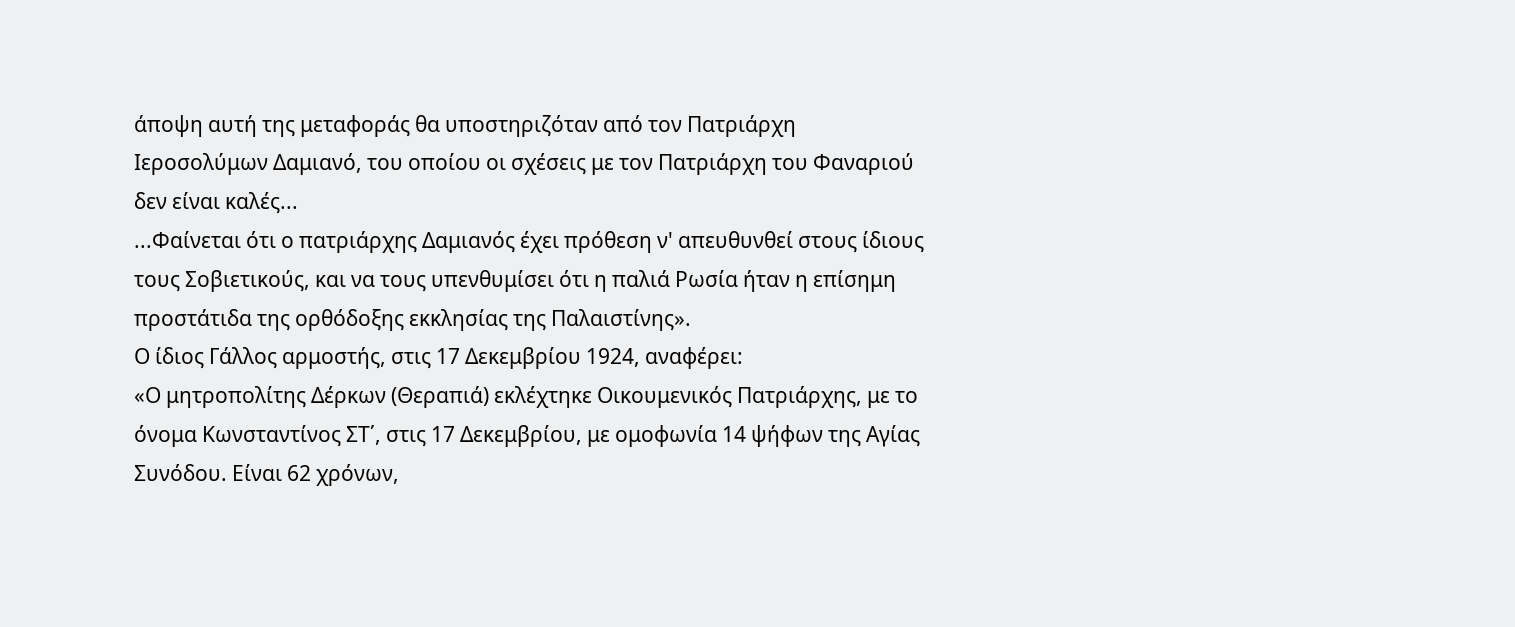άποψη αυτή της μεταφοράς θα υποστηριζόταν από τον Πατριάρχη Ιεροσολύμων Δαμιανό, του οποίου οι σχέσεις με τον Πατριάρχη του Φαναριού δεν είναι καλές...
...Φαίνεται ότι ο πατριάρχης Δαμιανός έχει πρόθεση ν' απευθυνθεί στους ίδιους τους Σοβιετικούς, και να τους υπενθυμίσει ότι η παλιά Ρωσία ήταν η επίσημη προστάτιδα της ορθόδοξης εκκλησίας της Παλαιστίνης».
Ο ίδιος Γάλλος αρμοστής, στις 17 Δεκεμβρίου 1924, αναφέρει:
«Ο μητροπολίτης Δέρκων (Θεραπιά) εκλέχτηκε Οικουμενικός Πατριάρχης, με το όνομα Κωνσταντίνος ΣΤ΄, στις 17 Δεκεμβρίου, με ομοφωνία 14 ψήφων της Αγίας Συνόδου. Είναι 62 χρόνων,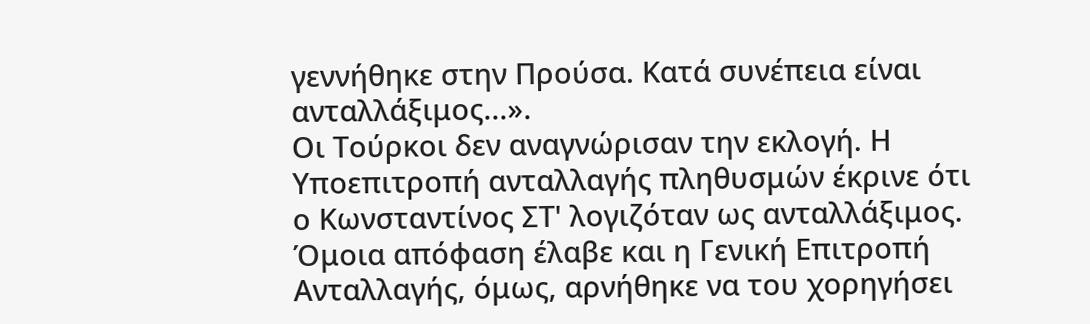γεννήθηκε στην Προύσα. Κατά συνέπεια είναι ανταλλάξιμος...».
Οι Τούρκοι δεν αναγνώρισαν την εκλογή. Η Υποεπιτροπή ανταλλαγής πληθυσμών έκρινε ότι ο Κωνσταντίνος ΣΤ' λογιζόταν ως ανταλλάξιμος. Όμοια απόφαση έλαβε και η Γενική Επιτροπή Ανταλλαγής, όμως, αρνήθηκε να του χορηγήσει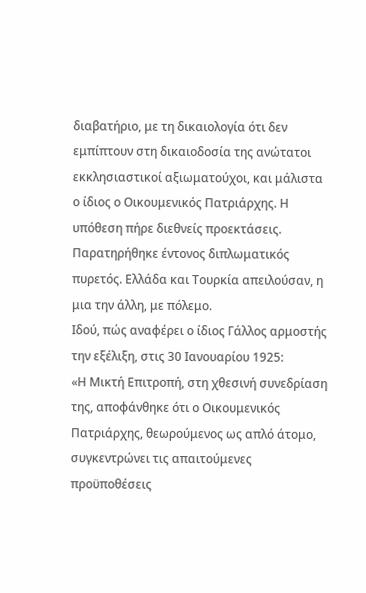διαβατήριο, με τη δικαιολογία ότι δεν εμπίπτουν στη δικαιοδοσία της ανώτατοι εκκλησιαστικοί αξιωματούχοι, και μάλιστα ο ίδιος ο Οικουμενικός Πατριάρχης. Η υπόθεση πήρε διεθνείς προεκτάσεις. Παρατηρήθηκε έντονος διπλωματικός πυρετός. Ελλάδα και Τουρκία απειλούσαν, η μια την άλλη, με πόλεμο.
Ιδού, πώς αναφέρει ο ίδιος Γάλλος αρμοστής την εξέλιξη, στις 30 Ιανουαρίου 1925:
«Η Μικτή Επιτροπή, στη χθεσινή συνεδρίαση της, αποφάνθηκε ότι ο Οικουμενικός Πατριάρχης, θεωρούμενος ως απλό άτομο, συγκεντρώνει τις απαιτούμενες προϋποθέσεις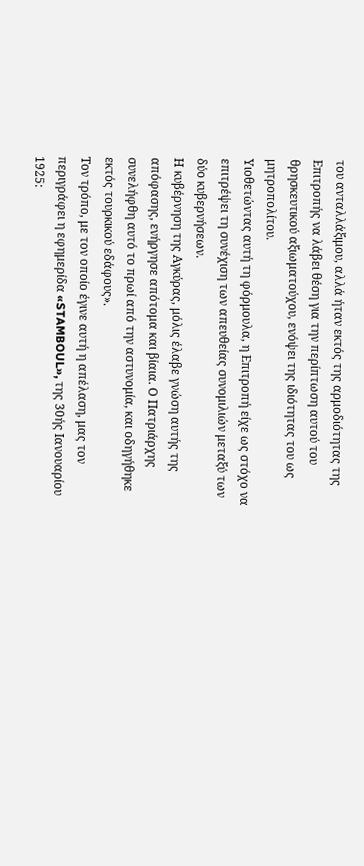του ανταλλάξιμου, αλλά ήταν εκτός της αρμοδιότητας της Επιτροπής να λάβει θέση για την περίπτωση αυτού του θρησκευτικού αξιωματούχου, ενόψει της ιδιότητας του ως μητροπολίτου.
Υιοθετώντας αυτή τη φόρμουλα, η Επιτροπή είχε ως στόχο να επιτρέψει τη συνέχιση των απευθείας συνομιλιών μεταξύ των δύο κυβερνήσεων.
Η κυβέρνηση της Αγκύρας, μόλις έλαβε γνώση αυτής της απόφασης, ενήργησε απότομα και βίαια. Ο Πατριάρχης συνελήφθη αυτό το πρωί από την αστυνομία, και οδηγήθηκε εκτός τουρκικού εδάφους».
Τον τρόπο, με τον οποίο έγινε αυτή η απέλαση, μας τον περιγράφει η εφημερίδα «STAMBOUL», της 30ής Ιανουαρίου 1925: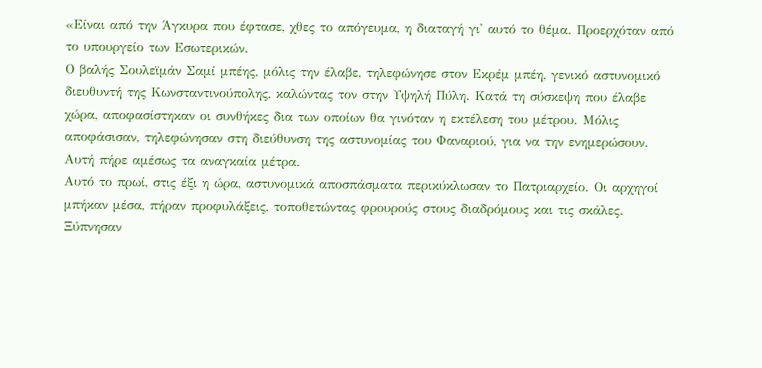«Είναι από την Άγκυρα που έφτασε, χθες το απόγευμα, η διαταγή γι' αυτό το θέμα. Προερχόταν από το υπουργείο των Εσωτερικών.
Ο βαλής Σουλεϊμάν Σαμί μπέης, μόλις την έλαβε, τηλεφώνησε στον Εκρέμ μπέη, γενικό αστυνομικό διευθυντή της Κωνσταντινούπολης, καλώντας τον στην Υψηλή Πύλη. Κατά τη σύσκεψη που έλαβε χώρα, αποφασίστηκαν οι συνθήκες δια των οποίων θα γινόταν η εκτέλεση του μέτρου. Μόλις αποφάσισαν, τηλεφώνησαν στη διεύθυνση της αστυνομίας του Φαναριού, για να την ενημερώσουν. Αυτή πήρε αμέσως τα αναγκαία μέτρα.
Αυτό το πρωί, στις έξι η ώρα, αστυνομικά αποσπάσματα περικύκλωσαν το Πατριαρχείο. Οι αρχηγοί μπήκαν μέσα, πήραν προφυλάξεις, τοποθετώντας φρουρούς στους διαδρόμους και τις σκάλες. Ξύπνησαν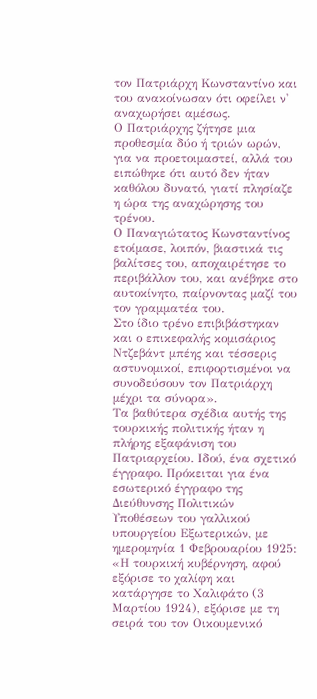τον Πατριάρχη Κωνσταντίνο και του ανακοίνωσαν ότι οφείλει ν' αναχωρήσει αμέσως.
Ο Πατριάρχης ζήτησε μια προθεσμία δύο ή τριών ωρών, για να προετοιμαστεί, αλλά του ειπώθηκε ότι αυτό δεν ήταν καθόλου δυνατό, γιατί πλησίαζε η ώρα της αναχώρησης του τρένου.
Ο Παναγιώτατος Κωνσταντίνος ετοίμασε, λοιπόν, βιαστικά τις βαλίτσες του, αποχαιρέτησε το περιβάλλον του, και ανέβηκε στο αυτοκίνητο, παίρνοντας μαζί του τον γραμματέα του.
Στο ίδιο τρένο επιβιβάστηκαν και ο επικεφαλής κομισάριος Ντζεβάντ μπέης και τέσσερις αστυνομικοί, επιφορτισμένοι να συνοδεύσουν τον Πατριάρχη μέχρι τα σύνορα».
Τα βαθύτερα σχέδια αυτής της τουρκικής πολιτικής ήταν η πλήρης εξαφάνιση του Πατριαρχείου. Ιδού, ένα σχετικό έγγραφο. Πρόκειται για ένα εσωτερικό έγγραφο της Διεύθυνσης Πολιτικών Υποθέσεων του γαλλικού υπουργείου Εξωτερικών, με ημερομηνία 1 Φεβρουαρίου 1925:
«Η τουρκική κυβέρνηση, αφού εξόρισε το χαλίφη και κατάργησε το Χαλιφάτο (3 Μαρτίου 1924), εξόρισε με τη σειρά του τον Οικουμενικό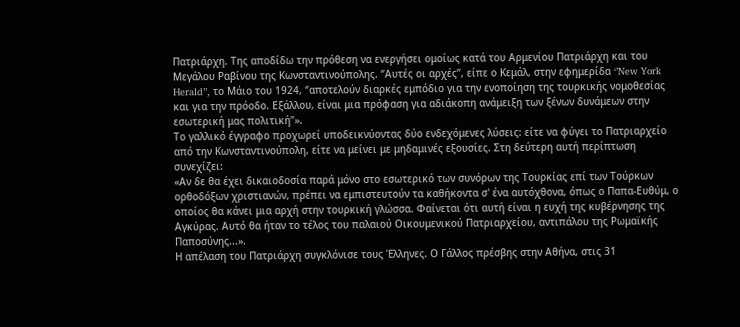Πατριάρχη. Της αποδίδω την πρόθεση να ενεργήσει ομοίως κατά του Αρμενίου Πατριάρχη και του Μεγάλου Ραβίνου της Κωνσταντινούπολης. ‘’Αυτές οι αρχές’’, είπε ο Κεμάλ, στην εφημερίδα ‘’New York Herald’’, το Μάιο του 1924, ‘’αποτελούν διαρκές εμπόδιο για την ενοποίηση της τουρκικής νομοθεσίας και για την πρόοδο. Εξάλλου, είναι μια πρόφαση για αδιάκοπη ανάμειξη των ξένων δυνάμεων στην εσωτερική μας πολιτική’’».
Το γαλλικό έγγραφο προχωρεί υποδεικνύοντας δύο ενδεχόμενες λύσεις: είτε να φύγει το Πατριαρχείο από την Κωνσταντινούπολη, είτε να μείνει με μηδαμινές εξουσίες. Στη δεύτερη αυτή περίπτωση συνεχίζει:
«Αν δε θα έχει δικαιοδοσία παρά μόνο στο εσωτερικό των συνόρων της Τουρκίας επί των Τούρκων ορθοδόξων χριστιανών, πρέπει να εμπιστευτούν τα καθήκοντα σ' ένα αυτόχθονα, όπως ο Παπα-Ευθύμ, ο οποίος θα κάνει μια αρχή στην τουρκική γλώσσα. Φαίνεται ότι αυτή είναι η ευχή της κυβέρνησης της Αγκύρας. Αυτό θα ήταν το τέλος του παλαιού Οικουμενικού Πατριαρχείου, αντιπάλου της Ρωμαϊκής Παποσύνης...».
Η απέλαση του Πατριάρχη συγκλόνισε τους Έλληνες. Ο Γάλλος πρέσβης στην Αθήνα, στις 31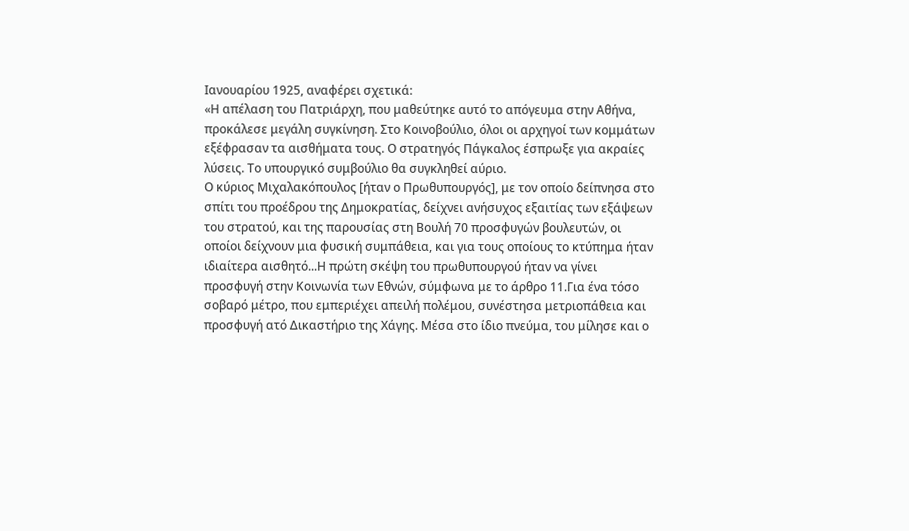Ιανουαρίου 1925, αναφέρει σχετικά:
«Η απέλαση του Πατριάρχη, που μαθεύτηκε αυτό το απόγευμα στην Αθήνα, προκάλεσε μεγάλη συγκίνηση. Στο Κοινοβούλιο, όλοι οι αρχηγοί των κομμάτων εξέφρασαν τα αισθήματα τους. Ο στρατηγός Πάγκαλος έσπρωξε για ακραίες λύσεις. Το υπουργικό συμβούλιο θα συγκληθεί αύριο.
Ο κύριος Μιχαλακόπουλος [ήταν ο Πρωθυπουργός], με τον οποίο δείπνησα στο σπίτι του προέδρου της Δημοκρατίας, δείχνει ανήσυχος εξαιτίας των εξάψεων του στρατού, και της παρουσίας στη Βουλή 70 προσφυγών βουλευτών, οι οποίοι δείχνουν μια φυσική συμπάθεια, και για τους οποίους το κτύπημα ήταν ιδιαίτερα αισθητό...Η πρώτη σκέψη του πρωθυπουργού ήταν να γίνει προσφυγή στην Κοινωνία των Εθνών, σύμφωνα με το άρθρο 11.Για ένα τόσο σοβαρό μέτρο, που εμπεριέχει απειλή πολέμου, συνέστησα μετριοπάθεια και προσφυγή ατό Δικαστήριο της Χάγης. Μέσα στο ίδιο πνεύμα, του μίλησε και ο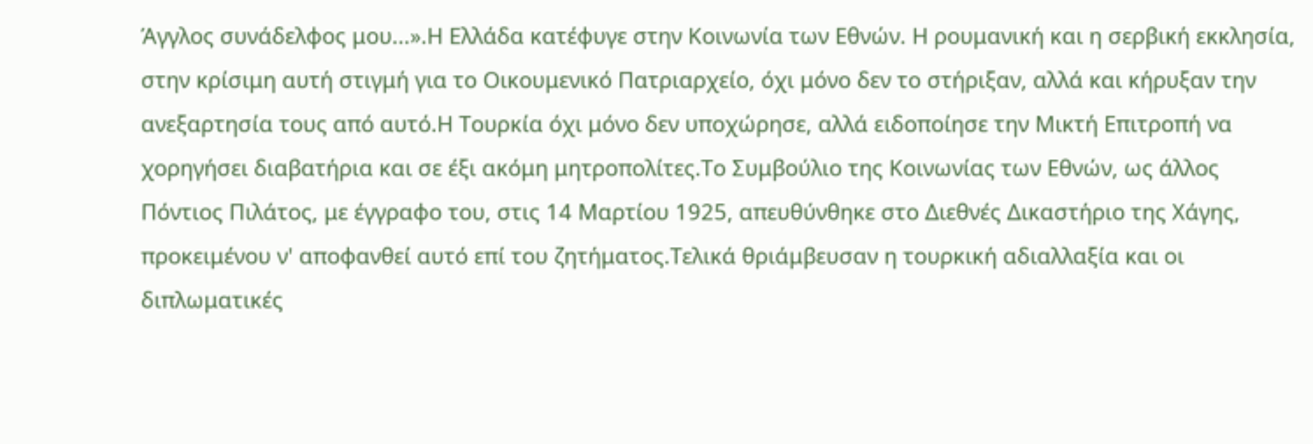Άγγλος συνάδελφος μου...».Η Ελλάδα κατέφυγε στην Κοινωνία των Εθνών. Η ρουμανική και η σερβική εκκλησία, στην κρίσιμη αυτή στιγμή για το Οικουμενικό Πατριαρχείο, όχι μόνο δεν το στήριξαν, αλλά και κήρυξαν την ανεξαρτησία τους από αυτό.Η Τουρκία όχι μόνο δεν υποχώρησε, αλλά ειδοποίησε την Μικτή Επιτροπή να χορηγήσει διαβατήρια και σε έξι ακόμη μητροπολίτες.Το Συμβούλιο της Κοινωνίας των Εθνών, ως άλλος Πόντιος Πιλάτος, με έγγραφο του, στις 14 Μαρτίου 1925, απευθύνθηκε στο Διεθνές Δικαστήριο της Χάγης, προκειμένου ν' αποφανθεί αυτό επί του ζητήματος.Τελικά θριάμβευσαν η τουρκική αδιαλλαξία και οι διπλωματικές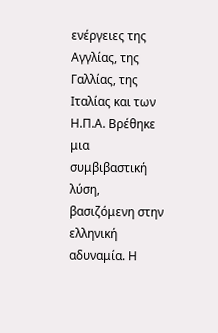ενέργειες της Αγγλίας, της Γαλλίας, της Ιταλίας και των Η.Π.Α. Βρέθηκε μια συμβιβαστική λύση, βασιζόμενη στην ελληνική αδυναμία. Η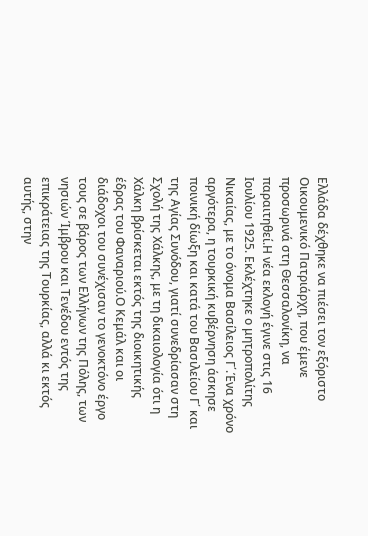Ελλάδα δέχθηκε να πιέσει τον εξόριστο Οικουμενικό Πατριάρχη, που έμενε προσωρινά στη Θεσσαλονίκη, να παραιτηθεί.Η νέα εκλογή έγινε στις 16 Ιουλίου 1925. Εκλέχτηκε ο μητροπολίτης Νικαίας, με το όνομα Βασίλειος Γ΄.Ένα χρόνο αργότερα, η τουρκική κυβέρνηση άσκησε ποινική δίωξη και κατά του Βασιλείου Γ΄ και της Αγίας Συνόδου, γιατί συνεδρίασαν στη Σχολή της Χάλκης, με τη δικαιολογία ότι η Χάλκη βρίσκεται εκτός της διοικητικής έδρας του Φαναριού.Ο Κεμάλ και οι διάδοχοι του συνέχισαν το γενοκτόνο έργο τους σε βάρος των Ελλήνων της Πόλης, των νησιών Ίμβρου και Τενέδου εντός της επικράτειας της Τουρκίας, αλλά κι εκτός αυτής, στην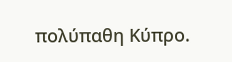πολύπαθη Κύπρο.